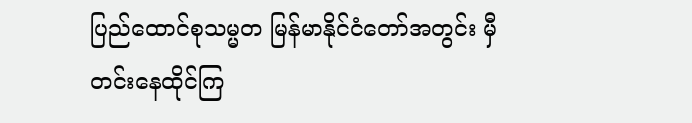ပြည်ထောင်စုသမ္မတ မြန်မာနိုင်ငံတော်အတွင်း မှီတင်းနေထိုင်ကြ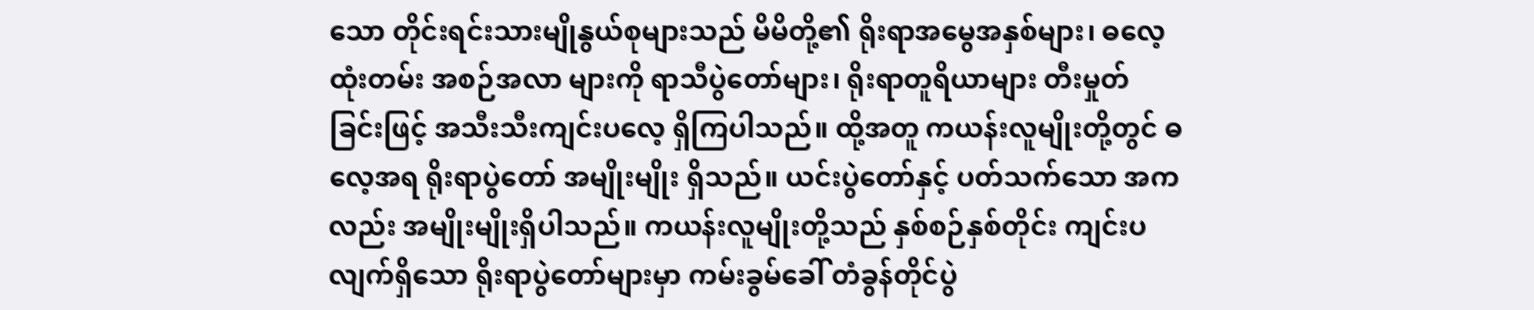သော တိုင်းရင်းသားမျိုနွယ်စုများသည် မိမိတို့၏ ရိုးရာအမွေအနှစ်များ၊ ဓလေ့ထုံးတမ်း အစဉ်အလာ များကို ရာသီပွဲတော်များ၊ ရိုးရာတူရိယာများ တီးမှုတ် ခြင်းဖြင့် အသီးသီးကျင်းပလေ့ ရှိကြပါသည်။ ထို့အတူ ကယန်းလူမျိုးတို့တွင် ဓလေ့အရ ရိုးရာပွဲတော် အမျိုးမျိုး ရှိသည်။ ယင်းပွဲတော်နှင့် ပတ်သက်သော အကလည်း အမျိုးမျိုးရှိပါသည်။ ကယန်းလူမျိုးတို့သည် နှစ်စဉ်နှစ်တိုင်း ကျင်းပလျက်ရှိသော ရိုးရာပွဲတော်များမှာ ကမ်းခွမ်ခေါ် တံခွန်တိုင်ပွဲ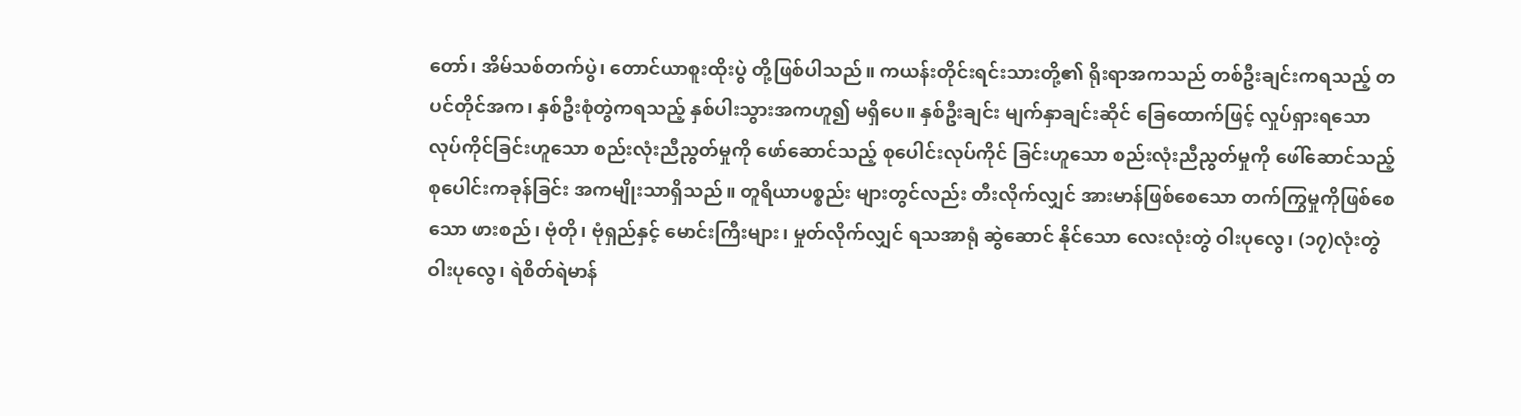တော်၊ အိမ်သစ်တက်ပွဲ၊ တောင်ယာစူးထိုးပွဲ တို့ဖြစ်ပါသည်။ ကယန်းတိုင်းရင်းသားတို့၏ ရိုးရာအကသည် တစ်ဦးချင်းကရသည့် တပင်တိုင်အက၊ နှစ်ဦးစုံတွဲကရသည့် နှစ်ပါးသွားအကဟူ၍ မရှိပေ။ နှစ်ဦးချင်း မျက်နှာချင်းဆိုင် ခြေထောက်ဖြင့် လှုပ်ရှားရသော လုပ်ကိုင်ခြင်းဟူသော စည်းလုံးညီညွတ်မှုကို ဖော်ဆောင်သည့် စုပေါင်းလုပ်ကိုင် ခြင်းဟူသော စည်းလုံးညီညွတ်မှုကို ဖေါ်ဆောင်သည့် စုပေါင်းကခုန်ခြင်း အကမျိုးသာရှိသည်။ တူရိယာပစ္စည်း များတွင်လည်း တီးလိုက်လျှင် အားမာန်ဖြစ်စေသော တက်ကြွမှုကိုဖြစ်စေသော ဖားစည်၊ ဗုံတို၊ ဗုံရှည်နှင့် မောင်းကြီးများ၊ မှုတ်လိုက်လျှင် ရသအာရုံ ဆွဲဆောင် နိုင်သော လေးလုံးတွဲ ဝါးပုလွေ၊ (၁၇)လုံးတွဲ ဝါးပုလွေ၊ ရဲစိတ်ရဲမာန်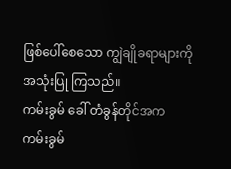ဖြစ်ပေါ်စေသော ကျွဲချိုခရာများကို အသုံးပြု ကြသည်။
ကမ်းခွမ် ခေါ် တံခွန်တိုင်အက
ကမ်းခွမ်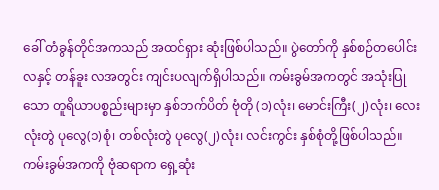ခေါ် တံခွန်တိုင်အကသည် အထင်ရှား ဆုံးဖြစ်ပါသည်။ ပွဲတော်ကို နှစ်စဉ်တပေါင်းလနှင့် တန်ခူး လအတွင်း ကျင်းပလျက်ရှိပါသည်။ ကမ်းခွမ်အကတွင် အသုံးပြုသော တူရိယာပစ္စည်းများမှာ နှစ်ဘက်ပိတ် ဗုံတို (၁)လုံး၊ မောင်းကြီး(၂)လုံး၊ လေးလုံးတွဲ ပုလွေ(၁)စုံ၊ တစ်လုံးတွဲ ပုလွေ(၂)လုံး၊ လင်းကွင်း နှစ်စုံတို့ဖြစ်ပါသည်။
ကမ်းခွမ်အကကို ဗုံဆရာက ရှေ့ဆုံး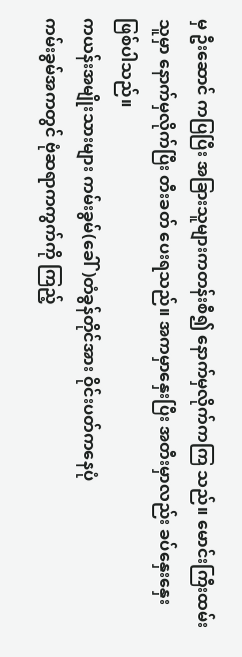မှ ဦးဆောင် ကပြပြီး အခြားသူများကတန်းစီ၍ နောက်မှလိုက်ကကြ သည်။ မောင်းကြီးထမ်းသူမှာ နောက်မှလိုက်ပြီး တီးခတ် ပေးရသည်။ အကမှာနှေးပြီး အတီးမှာလည်း ခပ်နှေးနှေး ဖြစ်ပါသည်။
ကယန်းအမျိုးသားများ ကမ်းခွမ်(ခေါ်)တံခွန်တိုင်အား ဝိုင်းပတ်ကနေပုံ
ကမ်းခွမ်အကတွင် ဗုံဆရာကကွက်ကို ကြည့်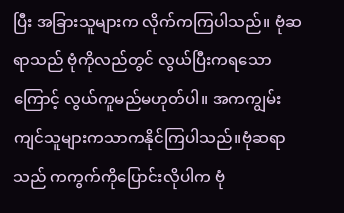ပြီး အခြားသူများက လိုက်ကကြပါသည်။ ဗုံဆရာသည် ဗုံကိုလည်တွင် လွယ်ပြီးကရသောကြောင့် လွယ်ကူမည်မဟုတ်ပါ။ အကကျွမ်းကျင်သူများကသာကနိုင်ကြပါသည်။ဗုံဆရာသည် ကကွက်ကိုပြောင်းလိုပါက ဗုံ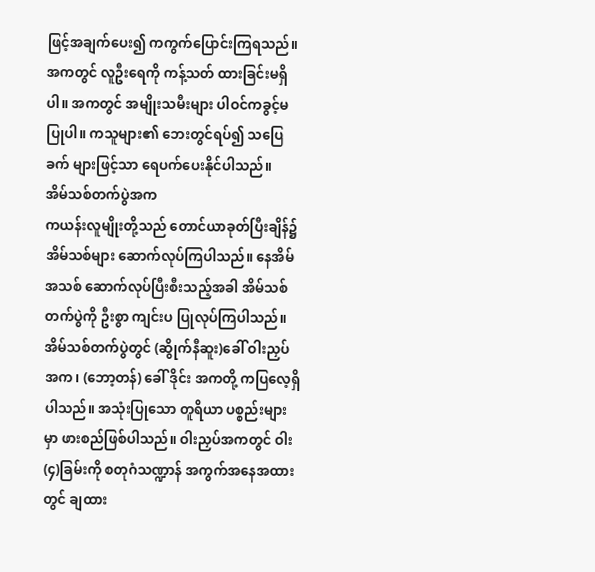ဖြင့်အချက်ပေး၍ ကကွက်ပြောင်းကြရသည်။ အကတွင် လူဦးရေကို ကန့်သတ် ထားခြင်းမရှိပါ။ အကတွင် အမျိုးသမီးများ ပါဝင်ကခွင့်မပြုပါ။ ကသူများ၏ ဘေးတွင်ရပ်၍ သပြေခက် များဖြင့်သာ ရေပက်ပေးနိုင်ပါသည်။
အိမ်သစ်တက်ပွဲအက
ကယန်းလူမျိုးတို့သည် တောင်ယာခုတ်ပြီးချိန်၌ အိမ်သစ်များ ဆောက်လုပ်ကြပါသည်။ နေအိမ်အသစ် ဆောက်လုပ်ပြီးစီးသည့်အခါ အိမ်သစ်တက်ပွဲကို ဦးစွာ ကျင်းပ ပြုလုပ်ကြပါသည်။ အိမ်သစ်တက်ပွဲတွင် (ဆွိုက်နီဆူး)ခေါ် ဝါးညှပ်အက၊ (ဘော့တန်) ခေါ် ဒိုင်း အကတို့ ကပြလေ့ရှိပါသည်။ အသုံးပြုသော တူရိယာ ပစ္စည်းများမှာ ဖားစည်ဖြစ်ပါသည်။ ဝါးညှပ်အကတွင် ဝါး(၄)ခြမ်းကို စတုဂံသဏ္ဍာန် အကွက်အနေအထားတွင် ချထား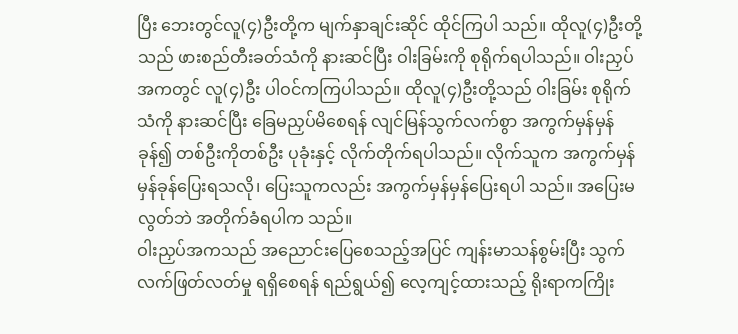ပြီး ဘေးတွင်လူ(၄)ဦးတို့က မျက်နှာချင်းဆိုင် ထိုင်ကြပါ သည်။ ထိုလူ(၄)ဦးတို့သည် ဖားစည်တီးခတ်သံကို နားဆင်ပြီး ဝါးခြမ်းကို စုရိုက်ရပါသည်။ ဝါးညှပ်အကတွင် လူ(၄)ဦး ပါဝင်ကကြပါသည်။ ထိုလူ(၄)ဦးတို့သည် ဝါးခြမ်း စုရိုက်သံကို နားဆင်ပြီး ခြေမညှပ်မိစေရန် လျင်မြန်သွက်လက်စွာ အကွက်မှန်မှန်ခုန်၍ တစ်ဦးကိုတစ်ဦး ပုခုံးနှင့် လိုက်တိုက်ရပါသည်။ လိုက်သူက အကွက်မှန်မှန်ခုန်ပြေးရသလို၊ ပြေးသူကလည်း အကွက်မှန်မှန်ပြေးရပါ သည်။ အပြေးမလွတ်ဘဲ အတိုက်ခံရပါက သည်။
ဝါးညှပ်အကသည် အညောင်းပြေစေသည့်အပြင် ကျန်းမာသန်စွမ်းပြီး သွက်လက်ဖြတ်လတ်မှု ရရှိစေရန် ရည်ရွယ်၍ လေ့ကျင့်ထားသည့် ရိုးရာကကြိုး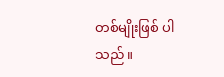တစ်မျိုးဖြစ် ပါသည်။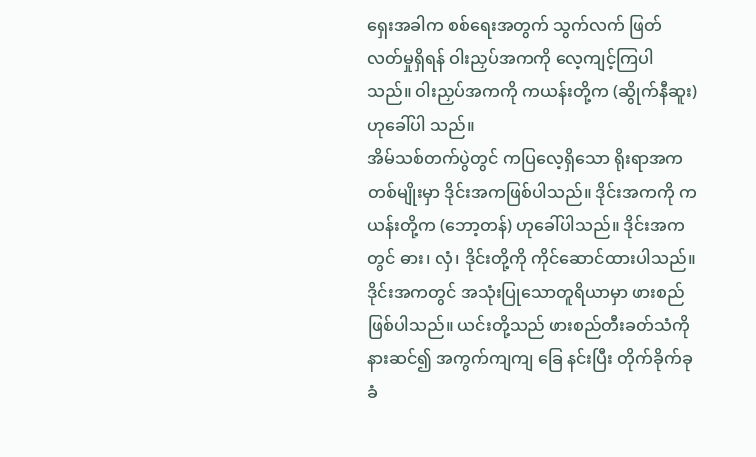ရှေးအခါက စစ်ရေးအတွက် သွက်လက် ဖြတ်လတ်မှုရှိရန် ဝါးညှပ်အကကို လေ့ကျင့်ကြပါသည်။ ဝါးညှပ်အကကို ကယန်းတို့က (ဆွိုက်နီဆူး) ဟုခေါ်ပါ သည်။
အိမ်သစ်တက်ပွဲတွင် ကပြလေ့ရှိသော ရိုးရာအကတစ်မျိုးမှာ ဒိုင်းအကဖြစ်ပါသည်။ ဒိုင်းအကကို ကယန်းတို့က (ဘော့တန်) ဟုခေါ်ပါသည်။ ဒိုင်းအကတွင် ဓား၊ လှံ၊ ဒိုင်းတို့ကို ကိုင်ဆောင်ထားပါသည်။ ဒိုင်းအကတွင် အသုံးပြုသောတူရိယာမှာ ဖားစည်ဖြစ်ပါသည်။ ယင်းတို့သည် ဖားစည်တီးခတ်သံကို နားဆင်၍ အကွက်ကျကျ ခြေ နင်းပြီး တိုက်ခိုက်ခုခံ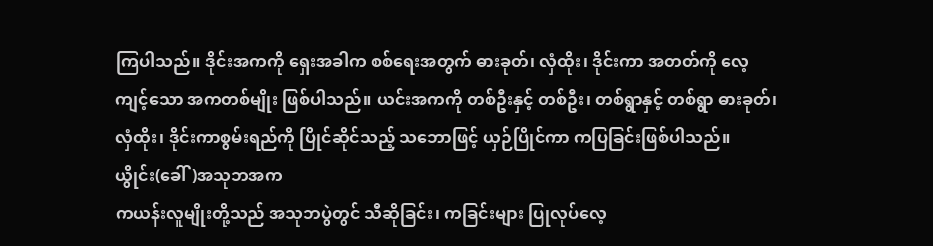ကြပါသည်။ ဒိုင်းအကကို ရှေးအခါက စစ်ရေးအတွက် ဓားခုတ်၊ လှံထိုး၊ ဒိုင်းကာ အတတ်ကို လေ့ကျင့်သော အကတစ်မျိုး ဖြစ်ပါသည်။ ယင်းအကကို တစ်ဦးနှင့် တစ်ဦး၊ တစ်ရွာနှင့် တစ်ရွာ ဓားခုတ်၊ လှံထိုး၊ ဒိုင်းကာစွမ်းရည်ကို ပြိုင်ဆိုင်သည့် သဘောဖြင့် ယှဉ်ပြိုင်ကာ ကပြခြင်းဖြစ်ပါသည်။
ယွိုင်း(ခေါ်)အသုဘအက
ကယန်းလူမျိုးတို့သည် အသုဘပွဲတွင် သီဆိုခြင်း၊ ကခြင်းများ ပြုလုပ်လေ့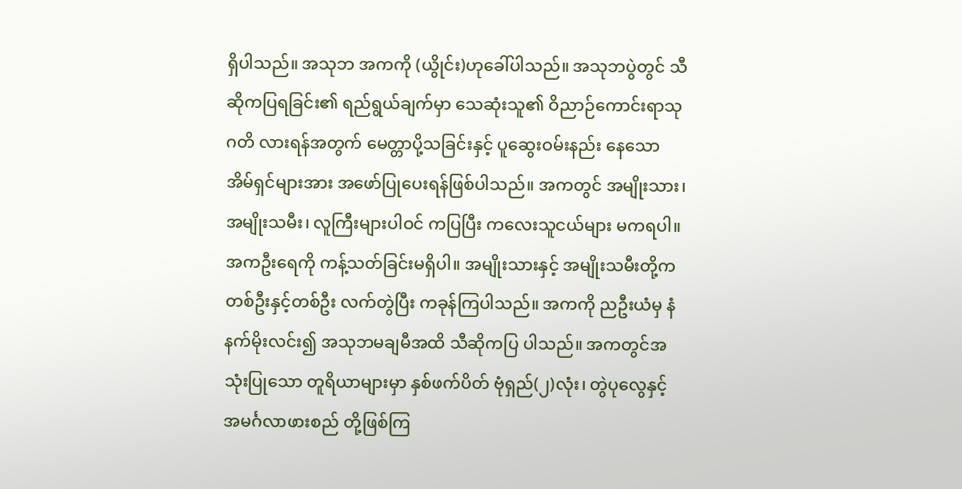ရှိပါသည်။ အသုဘ အကကို (ယွိုင်း)ဟုခေါ်ပါသည်။ အသုဘပွဲတွင် သီဆိုကပြရခြင်း၏ ရည်ရွယ်ချက်မှာ သေဆုံးသူ၏ ဝိညာဉ်ကောင်းရာသုဂတိ လားရန်အတွက် မေတ္တာပို့သခြင်းနှင့် ပူဆွေးဝမ်းနည်း နေသော အိမ်ရှင်များအား အဖော်ပြုပေးရန်ဖြစ်ပါသည်။ အကတွင် အမျိုးသား၊ အမျိုးသမီး၊ လူကြီးများပါဝင် ကပြပြီး ကလေးသူငယ်များ မကရပါ။ အကဦးရေကို ကန့်သတ်ခြင်းမရှိပါ။ အမျိုးသားနှင့် အမျိုးသမီးတို့က တစ်ဦးနှင့်တစ်ဦး လက်တွဲပြီး ကခုန်ကြပါသည်။ အကကို ညဦးယံမှ နံနက်မိုးလင်း၍ အသုဘမချမီအထိ သီဆိုကပြ ပါသည်။ အကတွင်အသုံးပြုသော တူရိယာများမှာ နှစ်ဖက်ပိတ် ဗုံရှည်(၂)လုံး၊ တွဲပုလွေနှင့် အမင်္ဂလာဖားစည် တို့ဖြစ်ကြ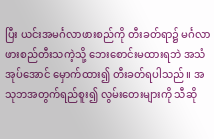ပြီး ယင်းအမင်္ဂလာဖားစည်ကို တီးခတ်ရာ၌ မင်္ဂလာဖားစည်တီးသကဲ့သို့ ဘေးစောင်းမထားရဘဲ အသံအုပ်အောင် မှောက်ထား၍ တီးခတ်ရပါသည်။ အသုဘအတွက်ရည်စူး၍ လွမ်းတေးများကို သီဆို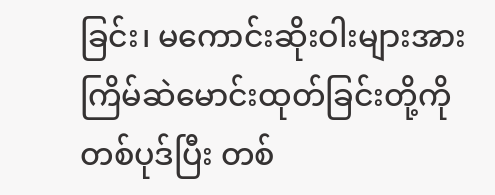ခြင်း၊ မကောင်းဆိုးဝါးများအား ကြိမ်ဆဲမောင်းထုတ်ခြင်းတို့ကို တစ်ပုဒ်ပြီး တစ်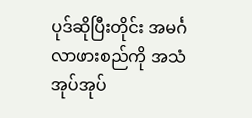ပုဒ်ဆိုပြီးတိုင်း အမင်္ဂလာဖားစည်ကို အသံအုပ်အုပ်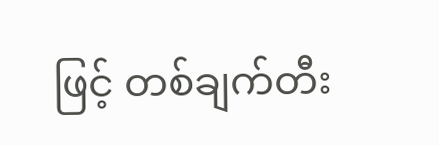ဖြင့် တစ်ချက်တီး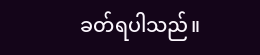ခတ်ရပါသည်။